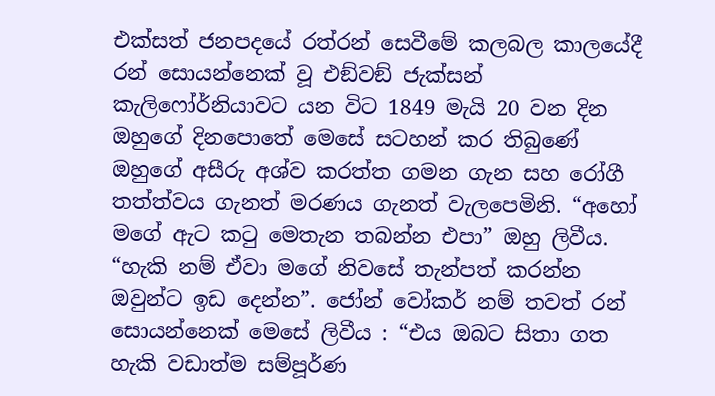එක්සත් ජනපදයේ රත්රන් සෙවීමේ කලබල කාලයේදී රන් සොයන්නෙක් වූ එඞ්වඞ් ජැක්සන් කැලිෆෝර්නියාවට යන විට 1849 මැයි 20 වන දින ඔහුගේ දිනපොතේ මෙසේ සටහන් කර තිබුණේ ඔහුගේ අසීරු අශ්ව කරත්ත ගමන ගැන සහ රෝගී තත්ත්වය ගැනත් මරණය ගැනත් වැලපෙමිනි. “අහෝ මගේ ඇට කටු මෙතැන තබන්න එපා” ඔහු ලිවීය. “හැකි නම් ඒවා මගේ නිවසේ තැන්පත් කරන්න ඔවුන්ට ඉඩ දෙන්න”. ජෝන් වෝකර් නම් තවත් රන් සොයන්නෙක් මෙසේ ලිවීය : “එය ඔබට සිතා ගත හැකි වඩාත්ම සම්පූර්ණ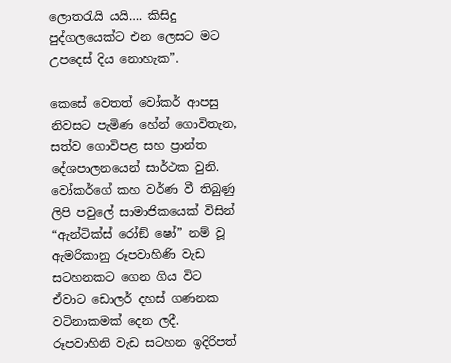ලොතරැයි යයි…. කිසිදු පුද්ගලයෙක්ට එන ලෙසට මට උපදෙස් දිය නොහැක”.

කෙසේ වෙතත් වෝකර් ආපසු නිවසට පැමිණ හේන් ගොවිතැන, සත්ව ගොවිපළ සහ ප්‍රාන්ත දේශපාලනයෙන් සාර්ථක වුනි. වෝකර්ගේ කහ වර්ණ වී තිබුණු ලිපි පවුලේ සාමාජිකයෙක් විසින් “ඇන්ටික්ස් රෝඞ් ෂෝ” නම් වූ ඇමරිකානු රූපවාහිණි වැඩ සටහනකට ගෙන ගිය විට ඒවාට ඩොලර් දහස් ගණනක වටිනාකමක් දෙන ලදී. රූපවාහිනි වැඩ සටහන ඉදිරිපත්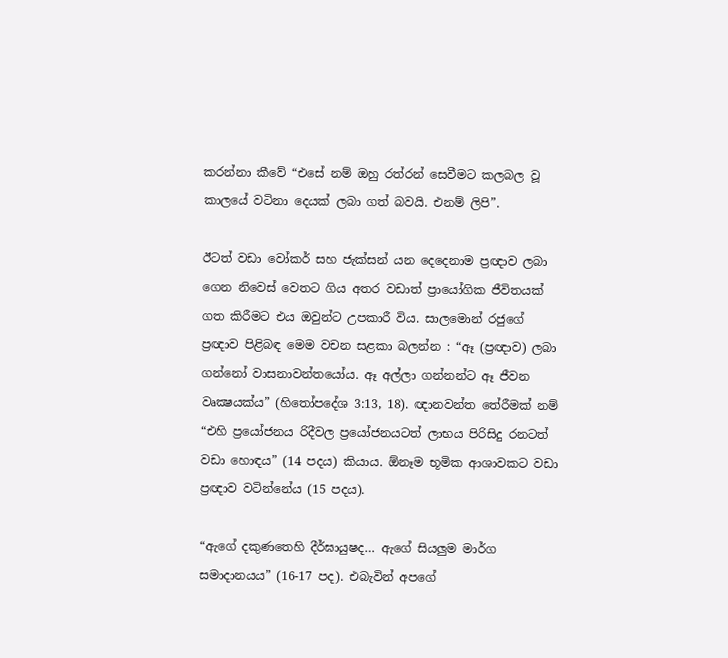කරන්නා කීවේ “එසේ නම් ඔහු රත්රන් සෙවීමට කලබල වූ කාලයේ වටිනා දෙයක් ලබා ගත් බවයි. එනම් ලිපි”.

ඊටත් වඩා වෝකර් සහ ජැක්සන් යන දෙදෙනාම ප්‍රඥාව ලබා ගෙන නිවෙස් වෙතට ගිය අතර වඩාත් ප්‍රායෝගික ජීවිතයක් ගත කිරීමට එය ඔවුන්ට උපකාරී විය. සාලමොන් රජුගේ ප්‍රඥාව පිළිබඳ මෙම වචන සළකා බලන්න : “ඈ (ප්‍රඥාව) ලබා ගන්නෝ වාසනාවන්තයෝය. ඈ අල්ලා ගන්නන්ට ඈ ජීවන වෘක්‍ෂයක්ය” (හිතෝපදේශ 3:13, 18). ඥානවන්ත තේරීමක් නම් “එහි ප්‍රයෝජනය රිදීවල ප්‍රයෝජනයටත් ලාභය පිරිසිදු රනටත් වඩා හොඳය” (14 පදය) කියාය. ඕනෑම භූමික ආශාවකට වඩා ප්‍රඥාව වටින්නේය (15 පදය).

“ඇගේ දකුණතෙහි දීර්ඝායුෂද… ඇගේ සියලුම මාර්ග සමාදානයය” (16-17 පද). එබැවින් අපගේ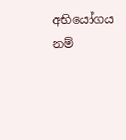අභියෝගය නම්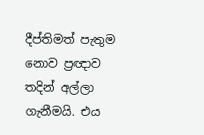දීප්තිමත් පැතුම නොව ප්‍රඥාව තදින් අල්ලා ගැනීමයි. එය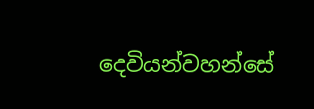දෙවියන්වහන්සේ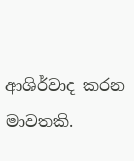ආශිර්වාද කරන මාවතකි.